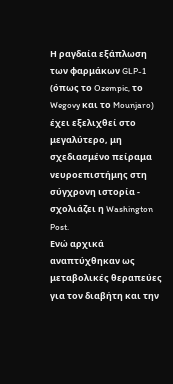Η ραγδαία εξάπλωση των φαρμάκων GLP-1 (όπως το Ozempic, το Wegovy και το Mounjaro) έχει εξελιχθεί στο μεγαλύτερο, μη σχεδιασμένο πείραμα νευροεπιστήμης στη σύγχρονη ιστορία - σχολιάζει η Washington Post.
Ενώ αρχικά αναπτύχθηκαν ως μεταβολικές θεραπεύες για τον διαβήτη και την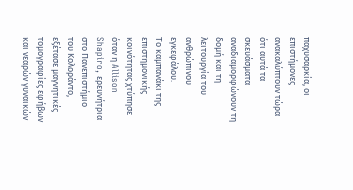παχυσαρκία, οι επιστήμονες ανακαλύπτουν τώρα ότι αυτά τα σκευάσματα αναδιαμορφώνουν τη δομή και τη λειτουργία του ανθρώπινου εγκεφάλου.
Το καμπανάκι της επιστημονικής κοινότητας χτύπησε όταν η Allison Shapiro, ερευνήτρια στο Πανεπιστήμιο του Κολοράντο, εξέτασε μαγνητικές τομογραφίες εφήβων και νεαρών γυναικών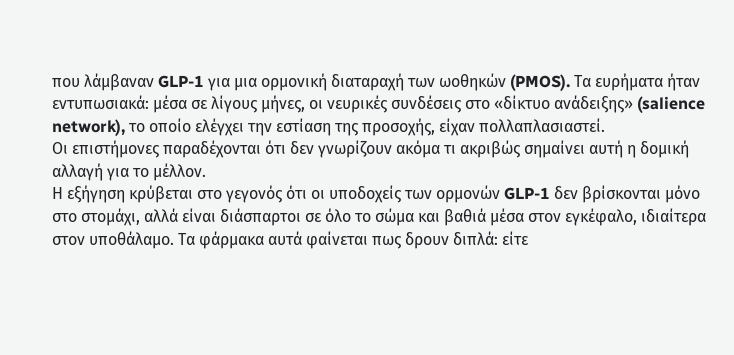που λάμβαναν GLP-1 για μια ορμονική διαταραχή των ωοθηκών (PMOS). Τα ευρήματα ήταν εντυπωσιακά: μέσα σε λίγους μήνες, οι νευρικές συνδέσεις στο «δίκτυο ανάδειξης» (salience network), το οποίο ελέγχει την εστίαση της προσοχής, είχαν πολλαπλασιαστεί.
Οι επιστήμονες παραδέχονται ότι δεν γνωρίζουν ακόμα τι ακριβώς σημαίνει αυτή η δομική αλλαγή για το μέλλον.
Η εξήγηση κρύβεται στο γεγονός ότι οι υποδοχείς των ορμονών GLP-1 δεν βρίσκονται μόνο στο στομάχι, αλλά είναι διάσπαρτοι σε όλο το σώμα και βαθιά μέσα στον εγκέφαλο, ιδιαίτερα στον υποθάλαμο. Τα φάρμακα αυτά φαίνεται πως δρουν διπλά: είτε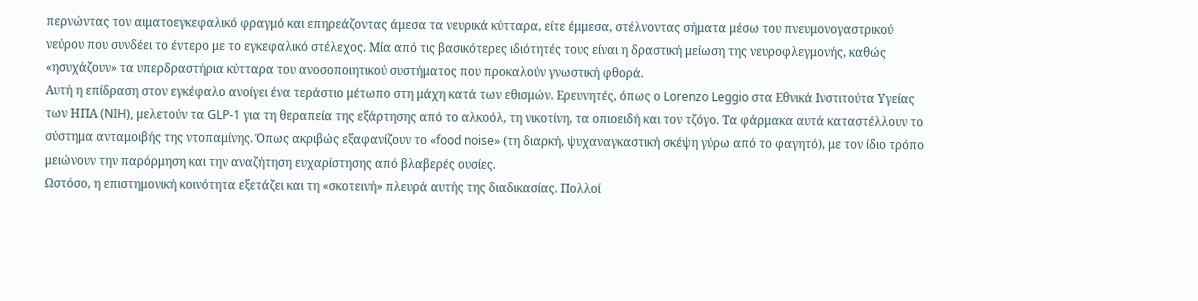περνώντας τον αιματοεγκεφαλικό φραγμό και επηρεάζοντας άμεσα τα νευρικά κύτταρα, είτε έμμεσα, στέλνοντας σήματα μέσω του πνευμονογαστρικού νεύρου που συνδέει το έντερο με το εγκεφαλικό στέλεχος. Μία από τις βασικότερες ιδιότητές τους είναι η δραστική μείωση της νευροφλεγμονής, καθώς «ησυχάζουν» τα υπερδραστήρια κύτταρα του ανοσοποιητικού συστήματος που προκαλούν γνωστική φθορά.
Αυτή η επίδραση στον εγκέφαλο ανοίγει ένα τεράστιο μέτωπο στη μάχη κατά των εθισμών. Ερευνητές, όπως ο Lorenzo Leggio στα Εθνικά Ινστιτούτα Υγείας των ΗΠΑ (NIH), μελετούν τα GLP-1 για τη θεραπεία της εξάρτησης από το αλκοόλ, τη νικοτίνη, τα οπιοειδή και τον τζόγο. Τα φάρμακα αυτά καταστέλλουν το σύστημα ανταμοιβής της ντοπαμίνης. Όπως ακριβώς εξαφανίζουν το «food noise» (τη διαρκή, ψυχαναγκαστική σκέψη γύρω από το φαγητό), με τον ίδιο τρόπο μειώνουν την παρόρμηση και την αναζήτηση ευχαρίστησης από βλαβερές ουσίες.
Ωστόσο, η επιστημονική κοινότητα εξετάζει και τη «σκοτεινή» πλευρά αυτής της διαδικασίας. Πολλοί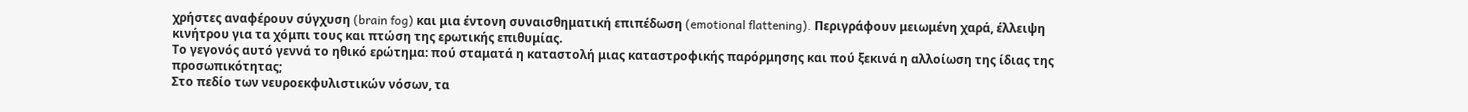χρήστες αναφέρουν σύγχυση (brain fog) και μια έντονη συναισθηματική επιπέδωση (emotional flattening). Περιγράφουν μειωμένη χαρά, έλλειψη κινήτρου για τα χόμπι τους και πτώση της ερωτικής επιθυμίας.
Το γεγονός αυτό γεννά το ηθικό ερώτημα: πού σταματά η καταστολή μιας καταστροφικής παρόρμησης και πού ξεκινά η αλλοίωση της ίδιας της προσωπικότητας;
Στο πεδίο των νευροεκφυλιστικών νόσων, τα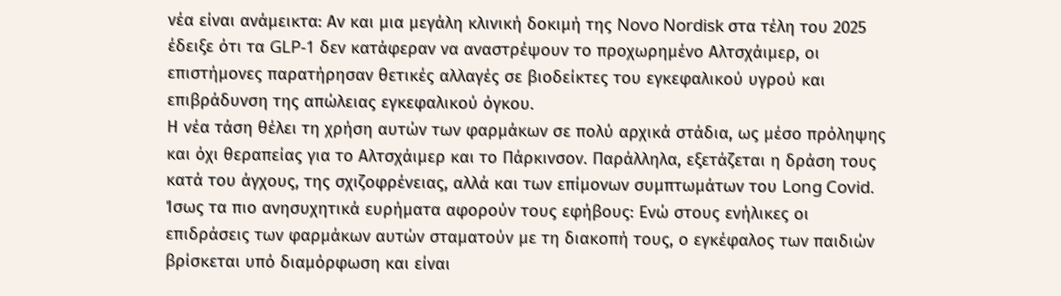νέα είναι ανάμεικτα: Αν και μια μεγάλη κλινική δοκιμή της Novo Nordisk στα τέλη του 2025 έδειξε ότι τα GLP-1 δεν κατάφεραν να αναστρέψουν το προχωρημένο Αλτσχάιμερ, οι επιστήμονες παρατήρησαν θετικές αλλαγές σε βιοδείκτες του εγκεφαλικού υγρού και επιβράδυνση της απώλειας εγκεφαλικού όγκου.
Η νέα τάση θέλει τη χρήση αυτών των φαρμάκων σε πολύ αρχικά στάδια, ως μέσο πρόληψης και όχι θεραπείας για το Αλτσχάιμερ και το Πάρκινσον. Παράλληλα, εξετάζεται η δράση τους κατά του άγχους, της σχιζοφρένειας, αλλά και των επίμονων συμπτωμάτων του Long Covid.
Ίσως τα πιο ανησυχητικά ευρήματα αφορούν τους εφήβους: Ενώ στους ενήλικες οι επιδράσεις των φαρμάκων αυτών σταματούν με τη διακοπή τους, ο εγκέφαλος των παιδιών βρίσκεται υπό διαμόρφωση και είναι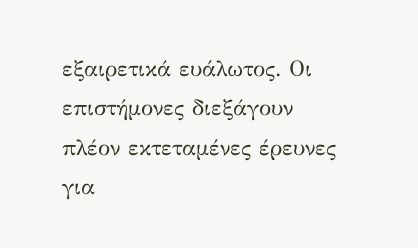εξαιρετικά ευάλωτος. Οι επιστήμονες διεξάγουν πλέον εκτεταμένες έρευνες για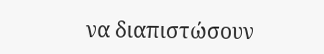να διαπιστώσουν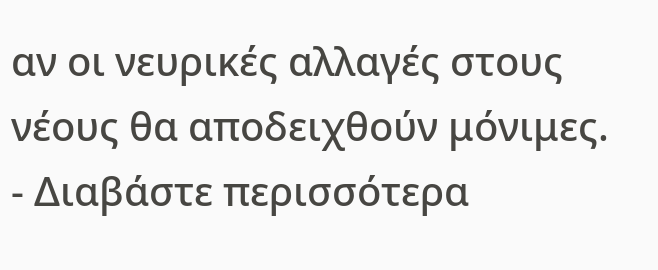αν οι νευρικές αλλαγές στους νέους θα αποδειχθούν μόνιμες.
- Διαβάστε περισσότερα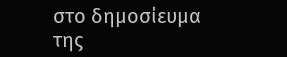στο δημοσίευμα της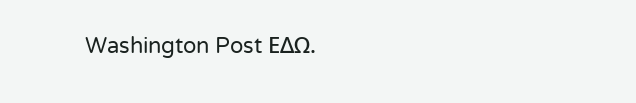Washington Post ΕΔΩ.